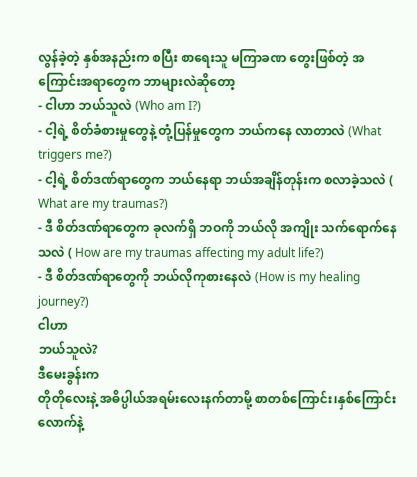လွန်ခဲ့တဲ့ နှစ်အနည်းက စပြီး စာရေးသူ မကြာခဏ တွေးဖြစ်တဲ့ အကြောင်းအရာတွေက ဘာများလဲဆိုတော့
- ငါဟာ ဘယ်သူလဲ (Who am I?)
- ငါ့ရဲ့ စိတ်ခံစားမှုတွေနဲ့ တုံ့ပြန်မှုတွေက ဘယ်ကနေ လာတာလဲ (What triggers me?)
- ငါ့ရဲ့ စိတ်ဒဏ်ရာတွေက ဘယ်နေရာ ဘယ်အချိန်တုန်းက စလာခဲ့သလဲ ( What are my traumas?)
- ဒီ စိတ်ဒဏ်ရာတွေက ခုလက်ရှိ ဘဝကို ဘယ်လို အကျိုး သက်ရောက်နေသလဲ ( How are my traumas affecting my adult life?)
- ဒီ စိတ်ဒဏ်ရာတွေကို ဘယ်လိုကုစားနေလဲ (How is my healing journey?)
ငါဟာ
ဘယ်သူလဲ?
ဒီမေးခွန်းက
တိုတိုလေးနဲ့ အဓိပ္ပါယ်အရမ်းလေးနက်တာမို့ စာတစ်ကြောင်း၊နှစ်ကြောင်းလောက်နဲ့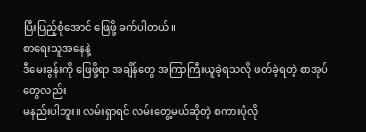ပြီးပြည့်စုံအောင် ဖြေဖို့ ခက်ပါတယ်။
စာရေးသူအနေနဲ့
ဒီမေးခွန်းကို ဖြေဖို့ရာ အချိန်တွေ အကြာကြီးယူခဲ့ရသလို ဖတ်ခဲ့ရတဲ့ စာအုပ်တွေလည်း
မနည်းပါဘူး။ လမ်းရှာရင် လမ်းတွေ့မယ်ဆိုတဲ့ စကားပုံလို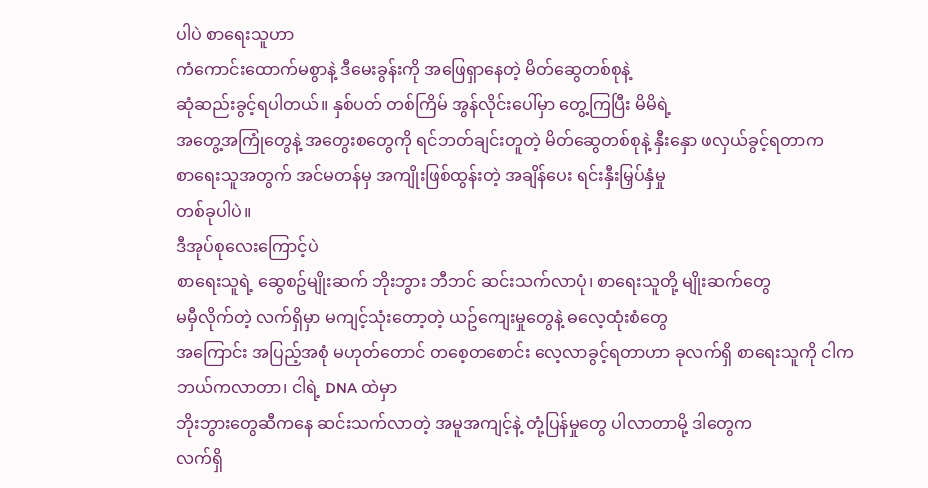ပါပဲ စာရေးသူဟာ
ကံကောင်းထောက်မစွာနဲ့ ဒီမေးခွန်းကို အဖြေရှာနေတဲ့ မိတ်ဆွေတစ်စုနဲ့
ဆုံဆည်းခွင့်ရပါတယ်။ နှစ်ပတ် တစ်ကြိမ် အွန်လိုင်းပေါ်မှာ တွေ့ကြပြီး မိမိရဲ့
အတွေ့အကြုံတွေနဲ့ အတွေးစတွေကို ရင်ဘတ်ချင်းတူတဲ့ မိတ်ဆွေတစ်စုနဲ့ နှီးနှော ဖလှယ်ခွင့်ရတာက
စာရေးသူအတွက် အင်မတန်မှ အကျိုးဖြစ်ထွန်းတဲ့ အချိန်ပေး ရင်းနှီးမြှပ်နှံမှု
တစ်ခုပါပဲ။
ဒီအုပ်စုလေးကြောင့်ပဲ
စာရေးသူရဲ့ ဆွေစဥ်မျိုးဆက် ဘိုးဘွား ဘီဘင် ဆင်းသက်လာပုံ၊ စာရေးသူတို့ မျိုးဆက်တွေ
မမှီလိုက်တဲ့ လက်ရှိမှာ မကျင့်သုံးတော့တဲ့ ယဥ်ကျေးမှုတွေနဲ့ ဓလေ့ထုံးစံတွေ
အကြောင်း အပြည့်အစုံ မဟုတ်တောင် တစေ့တစောင်း လေ့လာခွင့်ရတာဟာ ခုလက်ရှိ စာရေးသူကို ငါက
ဘယ်ကလာတာ၊ ငါရဲ့ DNA ထဲမှာ
ဘိုးဘွားတွေဆီကနေ ဆင်းသက်လာတဲ့ အမူအကျင့်နဲ့ တုံ့ပြန်မှုတွေ ပါလာတာမို့ ဒါတွေက
လက်ရှိ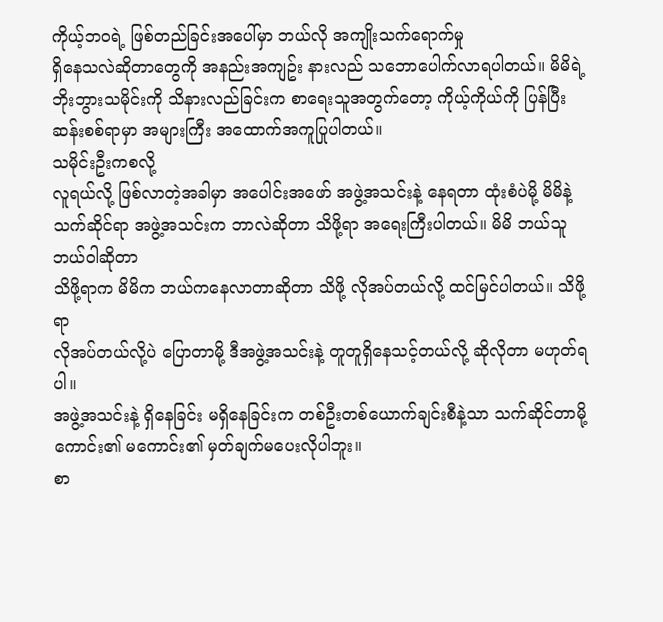ကိုယ့်ဘဝရဲ့ ဖြစ်တည်ခြင်းအပေါ်မှာ ဘယ်လို အကျိုးသက်ရောက်မှု
ရှိနေသလဲဆိုတာတွေကို အနည်းအကျဥ်း နားလည် သဘောပေါက်လာရပါတယ်။ မိမိရဲ့
ဘိုးဘွားသမိုင်းကို သိနားလည်ခြင်းက စာရေးသူအတွက်တော့ ကိုယ့်ကိုယ်ကို ပြန်ပြီး
ဆန်းစစ်ရာမှာ အများကြီး အထောက်အကူပြုပါတယ်။
သမိုင်းဦးကစလို့
လူရယ်လို့ ဖြစ်လာတဲ့အခါမှာ အပေါင်းအဖော် အဖွဲ့အသင်းနဲ့ နေရတာ ထုံးစံပဲမို့ မိမိနဲ့
သက်ဆိုင်ရာ အဖွဲ့အသင်းက ဘာလဲဆိုတာ သိဖို့ရာ အရေးကြီးပါတယ်။ မိမိ ဘယ်သူဘယ်ဝါဆိုတာ
သိဖို့ရာက မိမိက ဘယ်ကနေလာတာဆိုတာ သိဖို့ လိုအပ်တယ်လို့ ထင်မြင်ပါတယ်။ သိဖို့ရာ
လိုအပ်တယ်လို့ပဲ ပြောတာမို့ ဒီအဖွဲ့အသင်းနဲ့ တူတူရှိနေသင့်တယ်လို့ ဆိုလိုတာ မဟုတ်ရပါ။
အဖွဲ့အသင်းနဲ့ ရှိနေခြင်း မရှိနေခြင်းက တစ်ဦးတစ်ယောက်ချင်းစီနဲ့သာ သက်ဆိုင်တာမို့
ကောင်း၏ မကောင်း၏ မှတ်ချက်မပေးလိုပါဘူး။
စာ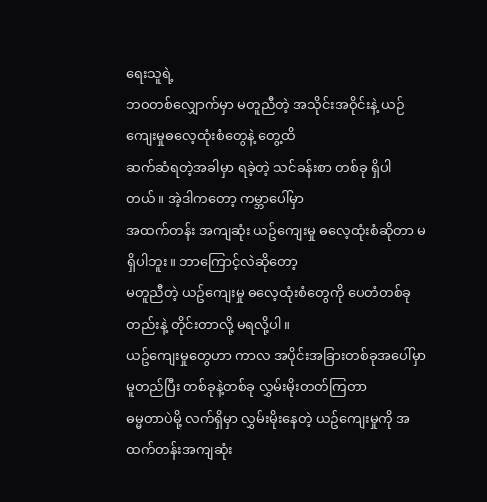ရေးသူရဲ့
ဘဝတစ်လျှောက်မှာ မတူညီတဲ့ အသိုင်းအဝိုင်းနဲ့ ယဉ်ကျေးမှုဓလေ့ထုံးစံတွေနဲ့ တွေ့ထိ
ဆက်ဆံရတဲ့အခါမှာ ရခဲ့တဲ့ သင်ခန်းစာ တစ်ခု ရှိပါတယ်။ အဲ့ဒါကတော့ ကမ္ဘာပေါ်မှာ
အထက်တန်း အကျဆုံး ယဥ်ကျေးမှု ဓလေ့ထုံးစံဆိုတာ မရှိပါဘူး။ ဘာကြောင့်လဲဆိုတော့
မတူညီတဲ့ ယဥ်ကျေးမှု ဓလေ့ထုံးစံတွေကို ပေတံတစ်ခုတည်းနဲ့ တိုင်းတာလို့ မရလို့ပါ။
ယဥ်ကျေးမှုတွေဟာ ကာလ အပိုင်းအခြားတစ်ခုအပေါ်မှာ မူတည်ပြီး တစ်ခုနဲ့တစ်ခု လွှမ်းမိုးတတ်ကြတာ
ဓမ္မတာပဲမို့ လက်ရှိမှာ လွှမ်းမိုးနေတဲ့ ယဥ်ကျေးမှုကို အထက်တန်းအကျဆုံး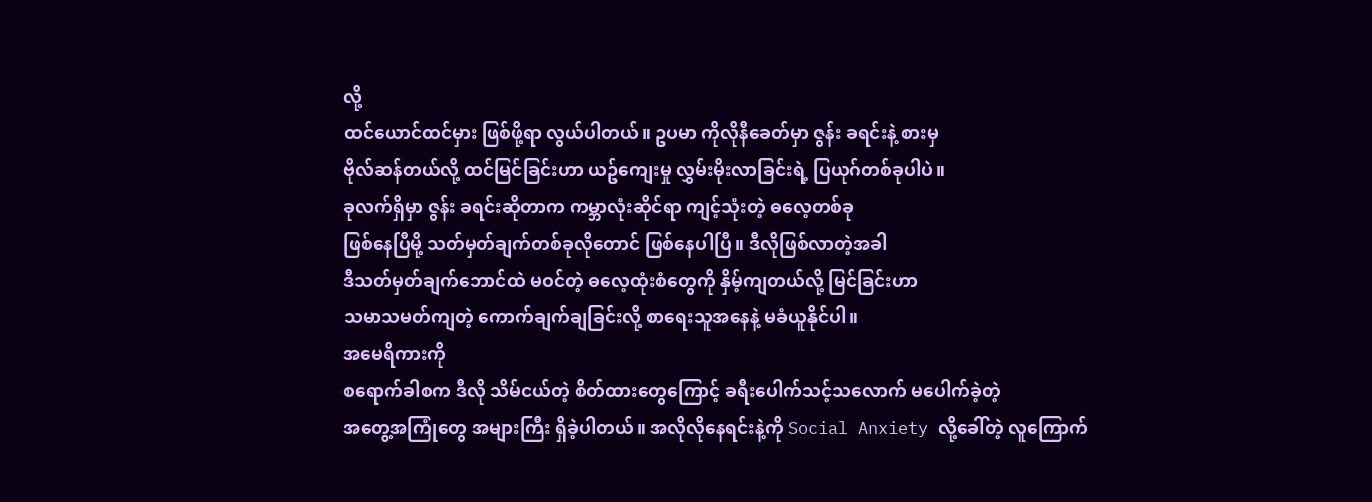လို့
ထင်ယောင်ထင်မှား ဖြစ်ဖို့ရာ လွယ်ပါတယ်။ ဥပမာ ကိုလိုနီခေတ်မှာ ဇွန်း ခရင်းနဲ့ စားမှ
ဗိုလ်ဆန်တယ်လို့ ထင်မြင်ခြင်းဟာ ယဥ်ကျေးမှု လွှမ်းမိုးလာခြင်းရဲ့ ပြယုဂ်တစ်ခုပါပဲ။
ခုလက်ရှိမှာ ဇွန်း ခရင်းဆိုတာက ကမ္ဘာလုံးဆိုင်ရာ ကျင့်သုံးတဲ့ ဓလေ့တစ်ခု
ဖြစ်နေပြီမို့ သတ်မှတ်ချက်တစ်ခုလိုတောင် ဖြစ်နေပါပြီ။ ဒီလိုဖြစ်လာတဲ့အခါ
ဒီသတ်မှတ်ချက်ဘောင်ထဲ မဝင်တဲ့ ဓလေ့ထုံးစံတွေကို နှိမ့်ကျတယ်လို့ မြင်ခြင်းဟာ
သမာသမတ်ကျတဲ့ ကောက်ချက်ချခြင်းလို့ စာရေးသူအနေနဲ့ မခံယူနိုင်ပါ။
အမေရိကားကို
စရောက်ခါစက ဒီလို သိမ်ငယ်တဲ့ စိတ်ထားတွေကြောင့် ခရီးပေါက်သင့်သလောက် မပေါက်ခဲ့တဲ့
အတွေ့အကြုံတွေ အများကြီး ရှိခဲ့ပါတယ်။ အလိုလိုနေရင်းနဲ့ကို Social Anxiety လို့ခေါ်တဲ့ လူကြောက်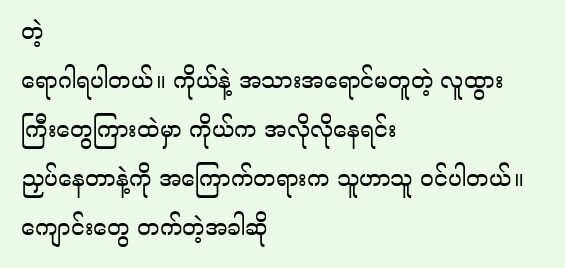တဲ့
ရောဂါရပါတယ်။ ကိုယ်နဲ့ အသားအရောင်မတူတဲ့ လူထွားကြီးတွေကြားထဲမှာ ကိုယ်က အလိုလိုနေရင်း
ညှပ်နေတာနဲ့ကို အကြောက်တရားက သူဟာသူ ဝင်ပါတယ်။ ကျောင်းတွေ တက်တဲ့အခါဆို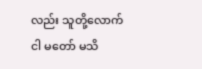လည်း သူတို့လောက်
ငါ မတော် မသိ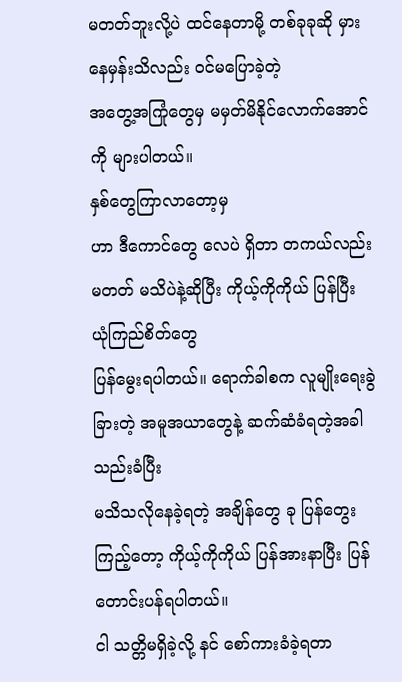မတတ်ဘူးလို့ပဲ ထင်နေတာမို့ တစ်ခုခုဆို မှားနေမှန်းသိလည်း ဝင်မပြောခဲ့တဲ့
အတွေ့အကြုံတွေမှ မမှတ်မိနိုင်လောက်အောင်ကို များပါတယ်။
နှစ်တွေကြာလာတော့မှ
ဟာ ဒီကောင်တွေ လေပဲ ရှိတာ တကယ်လည်း မတတ် မသိပဲနဲ့ဆိုပြီး ကိုယ့်ကိုကိုယ် ပြန်ပြီး ယုံကြည်စိတ်တွေ
ပြန်မွေးရပါတယ်။ ရောက်ခါစက လူမျိုးရေးခွဲခြားတဲ့ အမူအယာတွေနဲ့ ဆက်ဆံခံရတဲ့အခါ သည်းခံပြီး
မသိသလိုနေခဲ့ရတဲ့ အချိန်တွေ ခု ပြန်တွေးကြည့်တော့ ကိုယ့်ကိုကိုယ် ပြန်အားနာပြီး ပြန်တောင်းပန်ရပါတယ်။
ငါ သတ္တိမရှိခဲ့လို့ နင် စော်ကားခံခဲ့ရတာ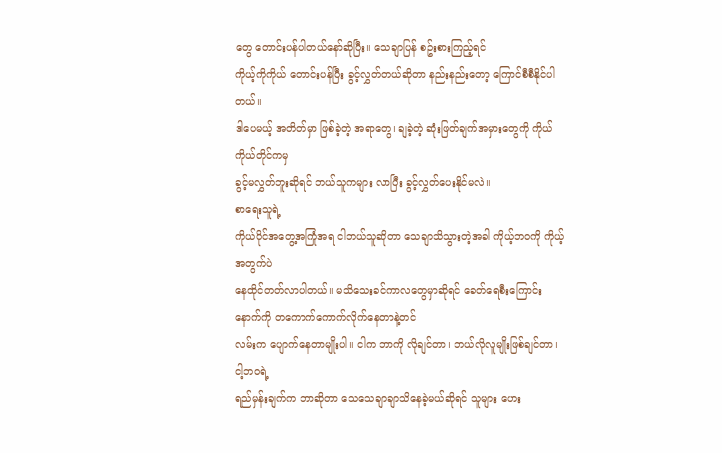တွေ တောင်းပန်ပါတယ်နော်ဆိုပြီး။ သေချာပြန် စဥ်းစားကြည့်ရင်
ကိုယ့်ကိုကိုယ် တောင်းပန်ပြီး ခွင့်လွှတ်တယ်ဆိုတာ နည်းနည်းတော့ ကြောင်စီစီနိုင်ပါတယ်။
ဒါပေမယ့် အတိတ်မှာ ဖြစ်ခဲ့တဲ့ အရာတွေ၊ ချခဲ့တဲ့ ဆုံးဖြတ်ချက်အမှားတွေကို ကိုယ်ကိုယ်တိုင်ကမှ
ခွင့်မလွှတ်ဘူးဆိုရင် ဘယ်သူကများ လာပြီး ခွင့်လွှတ်ပေးနိုင်မလဲ။
စာရေးသူရဲ့
ကိုယ်ပိုင်အတွေ့အကြုံအရ ငါဘယ်သူဆိုတာ သေချာသိသွားတဲ့အခါ ကိုယ့်ဘဝကို ကိုယ့်အတွက်ပဲ
နေထိုင်တတ်လာပါတယ်။ မသိသေးခင်ကာလတွေမှာဆိုရင် ခေတ်ရေစီးကြောင်းနောက်ကို တကောက်ကောက်လိုက်နေတာနဲ့တင်
လမ်းက ပျောက်နေတာမျိုးပါ။ ငါက ဘာကို လိုချင်တာ၊ ဘယ်လိုလူမျိုးဖြစ်ချင်တာ၊ ငါ့ဘဝရဲ့
ရည်မှန်းချက်က ဘာဆိုတာ သေသေချာချာသိနေခဲ့မယ်ဆိုရင် သူများ ဟေး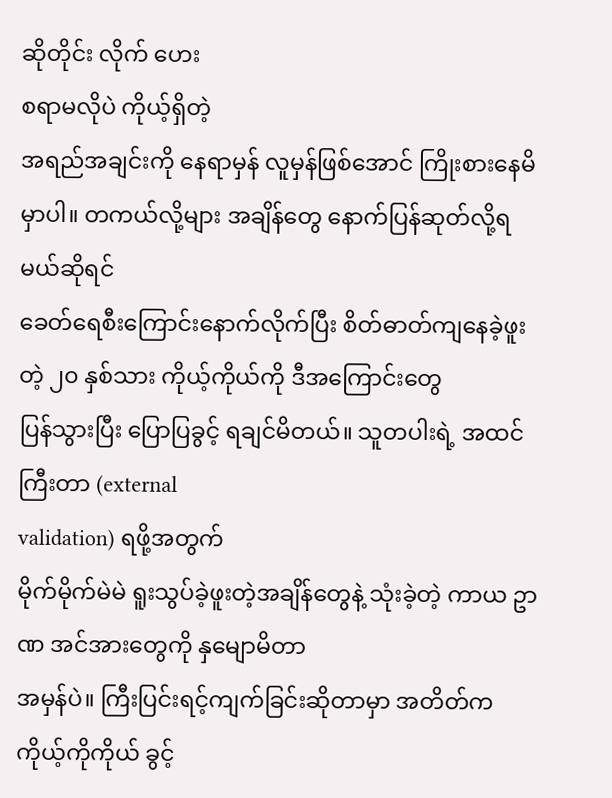ဆိုတိုင်း လိုက် ဟေး
စရာမလိုပဲ ကိုယ့်ရှိတဲ့
အရည်အချင်းကို နေရာမှန် လူမှန်ဖြစ်အောင် ကြိုးစားနေမိမှာပါ။ တကယ်လို့များ အချိန်တွေ နောက်ပြန်ဆုတ်လို့ရမယ်ဆိုရင်
ခေတ်ရေစီးကြောင်းနောက်လိုက်ပြီး စိတ်ဓာတ်ကျနေခဲ့ဖူးတဲ့ ၂၀ နှစ်သား ကိုယ့်ကိုယ်ကို ဒီအကြောင်းတွေ
ပြန်သွားပြီး ပြောပြခွင့် ရချင်မိတယ်။ သူတပါးရဲ့ အထင်ကြီးတာ (external
validation) ရဖို့အတွက်
မိုက်မိုက်မဲမဲ ရူးသွပ်ခဲ့ဖူးတဲ့အချိန်တွေနဲ့ သုံးခဲ့တဲ့ ကာယ ဥာဏ အင်အားတွေကို နှမျောမိတာ
အမှန်ပဲ။ ကြီးပြင်းရင့်ကျက်ခြင်းဆိုတာမှာ အတိတ်က ကိုယ့်ကိုကိုယ် ခွင့်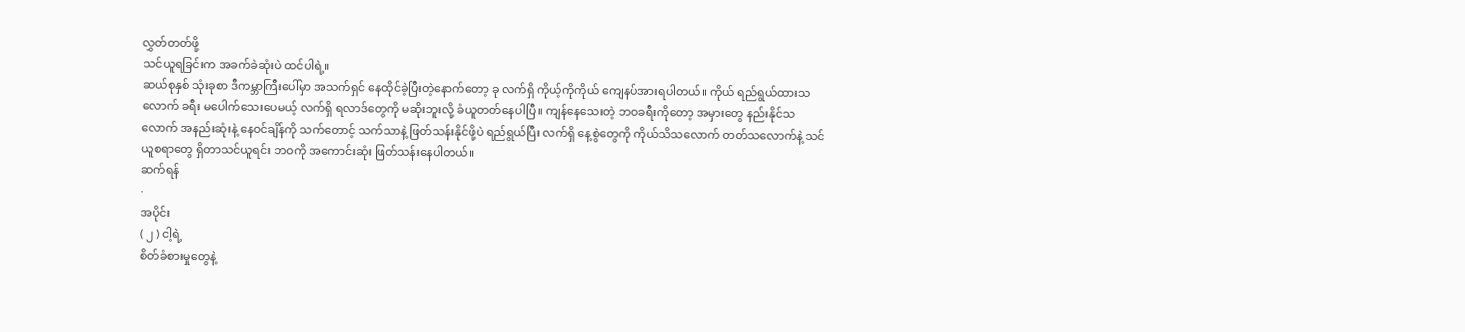လွှတ်တတ်ဖို့
သင်ယူရခြင်းက အခက်ခဲဆုံးပဲ ထင်ပါရဲ့။
ဆယ်စုနှစ် သုံးခုစာ ဒီကမ္ဘာကြီးပေါ်မှာ အသက်ရှင် နေထိုင်ခဲ့ပြီးတဲ့နောက်တော့ ခု လက်ရှိ ကိုယ့်ကိုကိုယ် ကျေနပ်အားရပါတယ်။ ကိုယ် ရည်ရွယ်ထားသလောက် ခရီး မပေါက်သေးပေမယ့် လက်ရှိ ရလာဒ်တွေကို မဆိုးဘူးလို့ ခံယူတတ်နေပါပြီ။ ကျန်နေသေးတဲ့ ဘဝခရီးကိုတော့ အမှားတွေ နည်းနိုင်သလောက် အနည်းဆုံးနဲ့ နေဝင်ချိန်ကို သက်တောင့် သက်သာနဲ့ ဖြတ်သန်းနိုင်ဖို့ပဲ ရည်ရွယ်ပြီး လက်ရှိ နေ့စွဲတွေကို ကိုယ်သိသလောက် တတ်သလောက်နဲ့ သင်ယူစရာတွေ ရှိတာသင်ယူရင်း ဘဝကို အကောင်းဆုံး ဖြတ်သန်းနေပါတယ်။
ဆက်ရန်
·
အပိုင်း
( ၂ ) ငါ့ရဲ့
စိတ်ခံစားမှုတွေနဲ့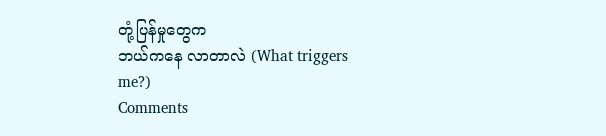တုံ့ပြန်မှုတွေက
ဘယ်ကနေ လာတာလဲ (What triggers me?)
Comments